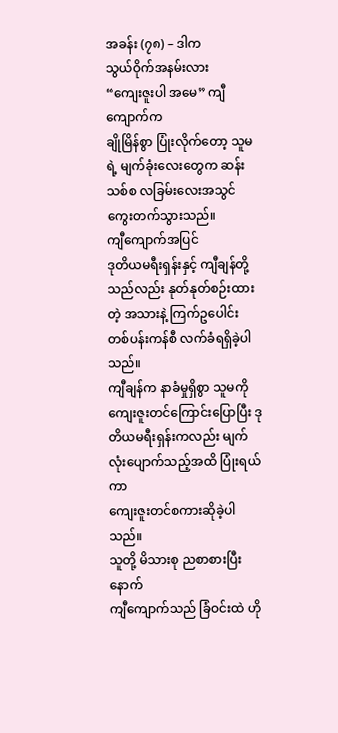အခန်း (၇၈) – ဒါက
သွယ်ဝိုက်အနမ်းလား
“ကျေးဇူးပါ အမေ” ကျီကျောက်က
ချိုမြိန်စွာ ပြုံးလိုက်တော့ သူမရဲ့ မျက်ခုံးလေးတွေက ဆန်းသစ်စ လခြမ်းလေးအသွင်
ကွေးတက်သွားသည်။
ကျီကျောက်အပြင်
ဒုတိယမရီးရှန်းနှင့် ကျီချန်တို့သည်လည်း နုတ်နုတ်စဉ်းထားတဲ့ အသားနဲ့ ကြက်ဥပေါင်း
တစ်ပန်းကန်စီ လက်ခံရရှိခဲ့ပါသည်။
ကျီချန်က နာခံမှုရှိစွာ သူမကို
ကျေးဇူးတင်ကြောင်းပြောပြီး ဒုတိယမရီးရှန်းကလည်း မျက်လုံးပျောက်သည့်အထိ ပြုံးရယ်ကာ
ကျေးဇူးတင်စကားဆိုခဲ့ပါသည်။
သူတို့ မိသားစု ညစာစားပြီးနောက်
ကျီကျောက်သည် ခြံဝင်းထဲ ဟို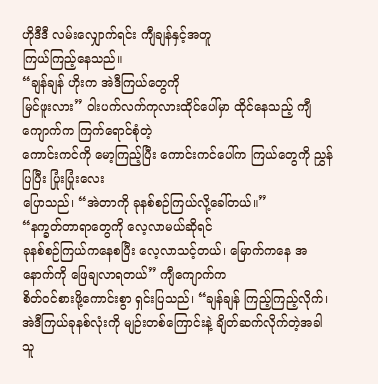ဟိုဒီဒီ လမ်းလျှောက်ရင်း ကျီချန်နှင့်အတူ
ကြယ်ကြည့်နေသည်။
“ချန်ချန် ဟိုးက အဲဒီကြယ်တွေကို
မြင်ဖူးလား” ဝါးပက်လက်ကုလားထိုင်ပေါ်မှာ ထိုင်နေသည့် ကျီကျောက်က ကြက်ရောင်စုံတဲ့
ကောင်းကင်ကို မော့ကြည့်ပြီး ကောင်းကင်ပေါ်က ကြယ်တွေကို ညွှန်ပြပြီး ပြုံးပြုံးလေး
ပြောသည်၊ “အဲတာကို ခုနစ်စဉ်ကြယ်လို့ခေါ်တယ်။”
“နက္ခတ်တာရာတွေကို လေ့လာမယ်ဆိုရင်
ခုနစ်စဉ်ကြယ်ကနေစပြီး လေ့လာသင့်တယ်၊ မြောက်ကနေ အနောက်ကို ဖြေချလာရတယ်” ကျီကျောက်က
စိတ်ဝင်စားဖို့ကောင်းစွာ ရှင်းပြသည်၊ “ချန်ချန် ကြည့်ကြည့်လိုက်၊
အဲဒီကြယ်ခုနစ်လုံးကို မျဉ်းတစ်ကြောင်းနဲ့ ချိတ်ဆက်လိုက်တဲ့အခါ သူ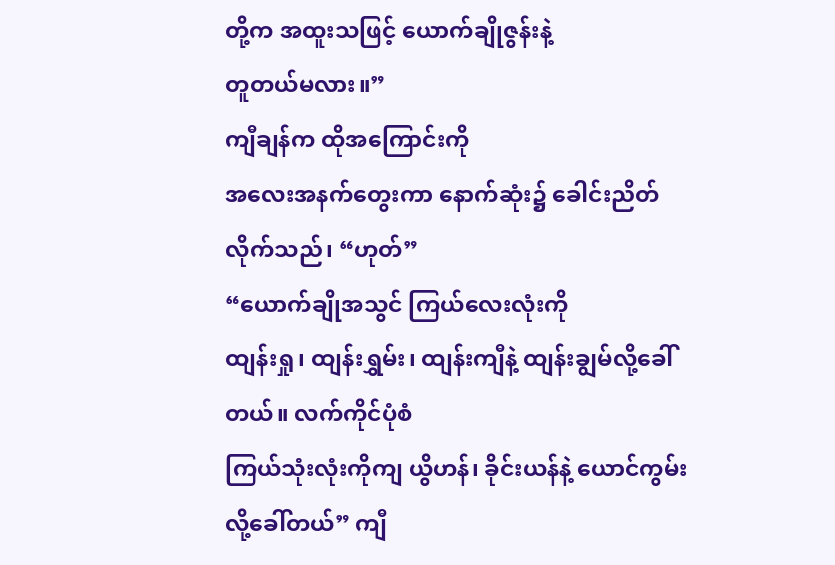တို့က အထူးသဖြင့် ယောက်ချိုဇွန်းနဲ့
တူတယ်မလား။”
ကျီချန်က ထိုအကြောင်းကို
အလေးအနက်တွေးကာ နောက်ဆုံး၌ ခေါင်းညိတ်လိုက်သည်၊ “ဟုတ်”
“ယောက်ချိုအသွင် ကြယ်လေးလုံးကို
ထျန်းရှု၊ ထျန်းရွှမ်း၊ ထျန်းကျီနဲ့ ထျန်းချွမ်လို့ခေါ်တယ်။ လက်ကိုင်ပုံစံ
ကြယ်သုံးလုံးကိုကျ ယွိဟန်၊ ခိုင်းယန်နဲ့ ယောင်ကွမ်းလို့ခေါ်တယ်” ကျီ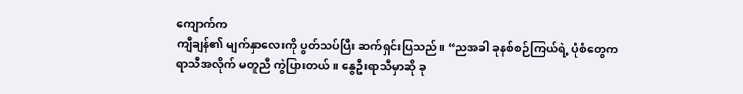ကျောက်က
ကျီချန်၏ မျက်နှာလေးကို ပွတ်သပ်ပြီး ဆက်ရှင်းပြသည်။ “ညအခါ ခုနစ်စဉ်ကြယ်ရဲ့ ပုံစံတွေက
ရာသီအလိုက် မတူညီ ကွဲပြားတယ်။ နွေဦးရာသီမှာဆို ခု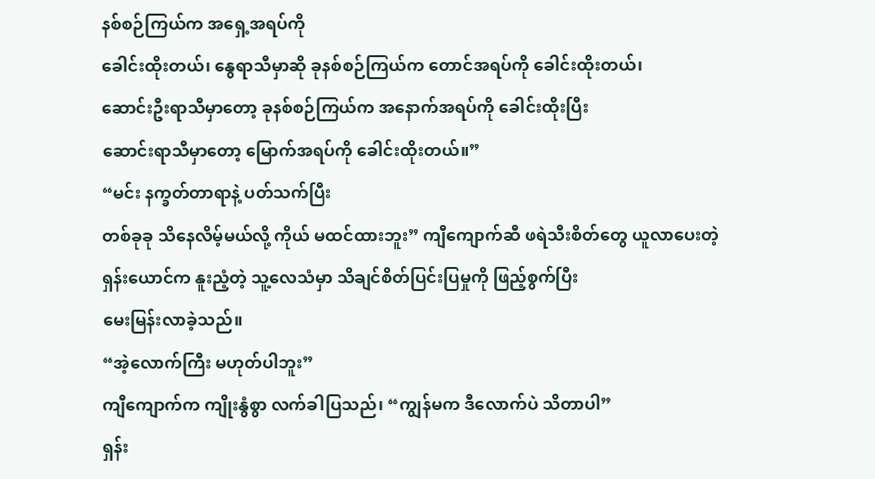နစ်စဉ်ကြယ်က အရှေ့အရပ်ကို
ခေါင်းထိုးတယ်၊ နွေရာသီမှာဆို ခုနစ်စဉ်ကြယ်က တောင်အရပ်ကို ခေါင်းထိုးတယ်၊
ဆောင်းဦးရာသီမှာတော့ ခုနစ်စဉ်ကြယ်က အနောက်အရပ်ကို ခေါင်းထိုးပြီး
ဆောင်းရာသီမှာတော့ မြောက်အရပ်ကို ခေါင်းထိုးတယ်။”
“မင်း နက္ခတ်တာရာနဲ့ ပတ်သက်ပြီး
တစ်ခုခု သိနေလိမ့်မယ်လို့ ကိုယ် မထင်ထားဘူး” ကျီကျောက်ဆီ ဖရဲသီးစိတ်တွေ ယူလာပေးတဲ့
ရှန်းယောင်က နူးညံ့တဲ့ သူ့လေသံမှာ သိချင်စိတ်ပြင်းပြမှုကို ဖြည့်စွက်ပြီး
မေးမြန်းလာခဲ့သည်။
“အဲ့လောက်ကြီး မဟုတ်ပါဘူး”
ကျီကျောက်က ကျိုးနွံစွာ လက်ခါပြသည်၊ “ကျွန်မက ဒီလောက်ပဲ သိတာပါ”
ရှန်း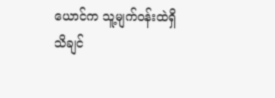ယောင်က သူ့မျက်ဝန်းထဲရှိ
သိချင်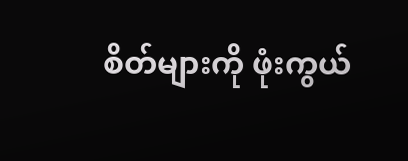စိတ်များကို ဖုံးကွယ်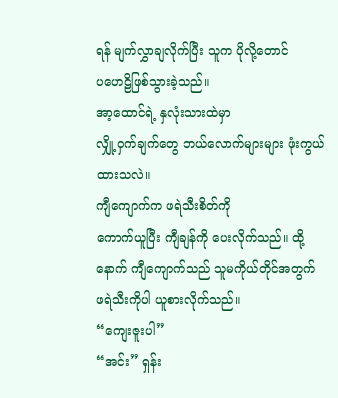ရန် မျက်လွှာချလိုက်ပြီး သူက ပိုလို့တောင်
ပဟေဠိဖြစ်သွားခဲ့သည်။
အာ့ထောင်ရဲ့ နှလုံးသားထဲမှာ
လျှို့ဝှက်ချက်တွေ ဘယ်လောက်များများ ဖုံးကွယ်ထားသလဲ။
ကျီကျောက်က ဖရဲသီးစိတ်ကို
ကောက်ယူပြီး ကျီချန်ကို ပေးလိုက်သည်။ ထို့နောက် ကျီကျောက်သည် သူမကိုယ်တိုင်အတွက်
ဖရဲသီးကိုပါ ယူစားလိုက်သည်။
“ကျေးဇူးပါ”
“အင်း” ရှန်း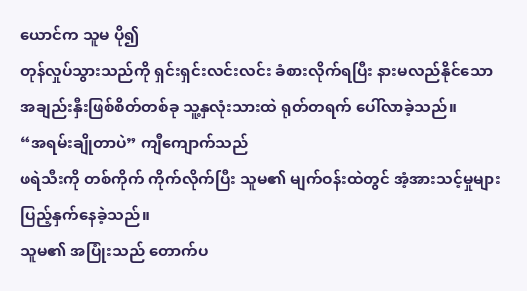ယောင်က သူမ ပို၍
တုန်လှုပ်သွားသည်ကို ရှင်းရှင်းလင်းလင်း ခံစားလိုက်ရပြီး နားမလည်နိုင်သော
အချည်းနှီးဖြစ်စိတ်တစ်ခု သူ့နှလုံးသားထဲ ရုတ်တရက် ပေါ်လာခဲ့သည်။
“အရမ်းချိုတာပဲ” ကျီကျောက်သည်
ဖရဲသီးကို တစ်ကိုက် ကိုက်လိုက်ပြီး သူမ၏ မျက်ဝန်းထဲတွင် အံ့အားသင့်မှုများ
ပြည့်နှက်နေခဲ့သည်။
သူမ၏ အပြုံးသည် တောက်ပ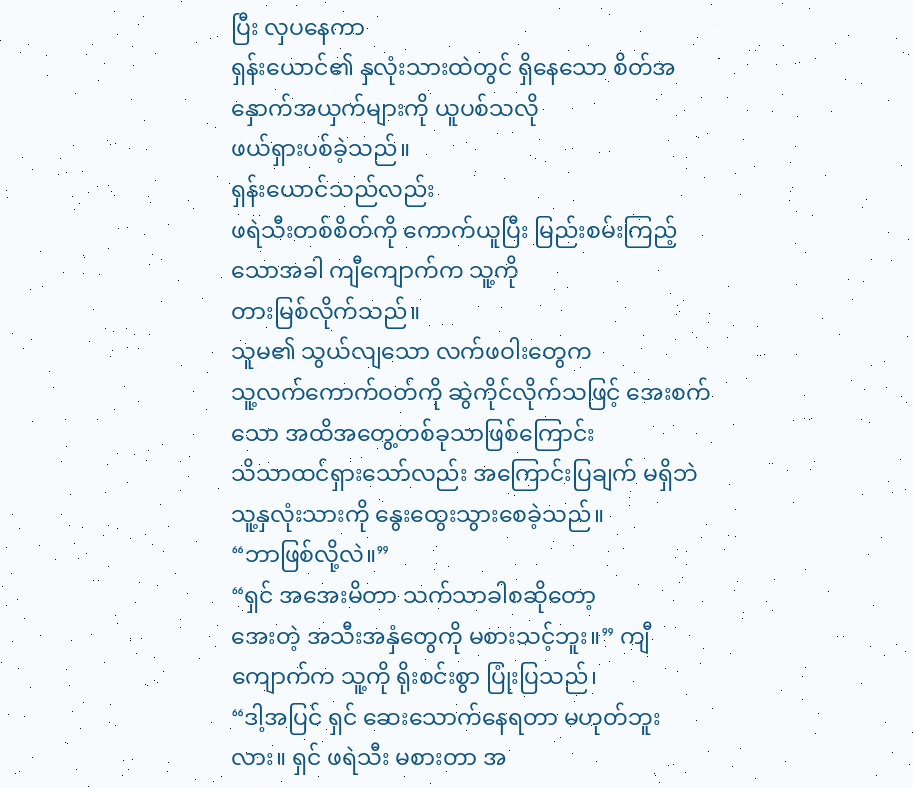ပြီး လှပနေကာ
ရှန်းယောင်၏ နှလုံးသားထဲတွင် ရှိနေသော စိတ်အနှောက်အယှက်များကို ယူပစ်သလို
ဖယ်ရှားပစ်ခဲ့သည်။
ရှန်းယောင်သည်လည်း
ဖရဲသီးတစ်စိတ်ကို ကောက်ယူပြီး မြည်းစမ်းကြည့်သောအခါ ကျီကျောက်က သူ့ကို
တားမြစ်လိုက်သည်။
သူမ၏ သွယ်လျသော လက်ဖဝါးတွေက
သူ့လက်ကောက်ဝတ်ကို ဆွဲကိုင်လိုက်သဖြင့် အေးစက်သော အထိအတွေ့တစ်ခုသာဖြစ်ကြောင်း
သိသာထင်ရှားသော်လည်း အကြောင်းပြချက် မရှိဘဲ သူ့နှလုံးသားကို နွေးထွေးသွားစေခဲ့သည်။
“ဘာဖြစ်လို့လဲ။”
“ရှင် အအေးမိတာ သက်သာခါစဆိုတော့
အေးတဲ့ အသီးအနှံတွေကို မစားသင့်ဘူး။” ကျီကျောက်က သူ့ကို ရိုးစင်းစွာ ပြုံးပြသည်၊
“ဒါ့အပြင် ရှင် ဆေးသောက်နေရတာ မဟုတ်ဘူးလား။ ရှင် ဖရဲသီး မစားတာ အ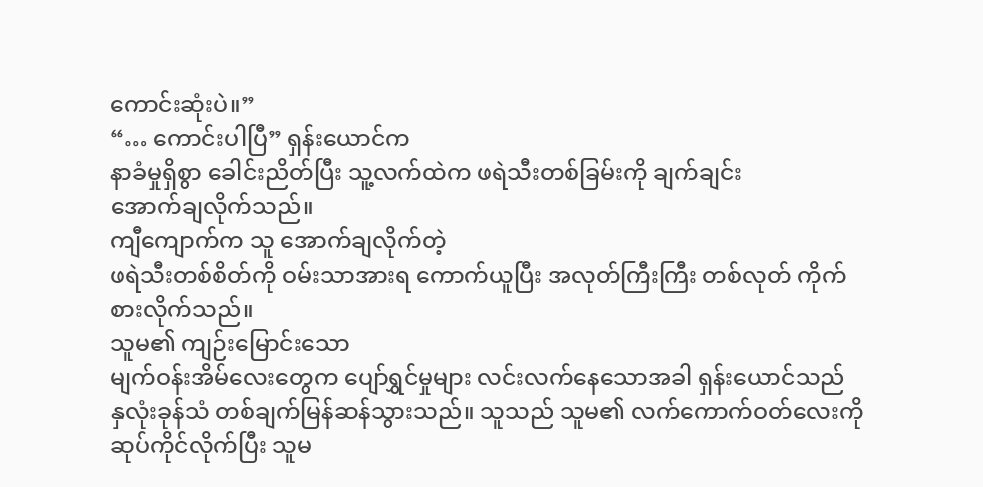ကောင်းဆုံးပဲ။”
“… ကောင်းပါပြီ” ရှန်းယောင်က
နာခံမှုရှိစွာ ခေါင်းညိတ်ပြီး သူ့လက်ထဲက ဖရဲသီးတစ်ခြမ်းကို ချက်ချင်း
အောက်ချလိုက်သည်။
ကျီကျောက်က သူ အောက်ချလိုက်တဲ့
ဖရဲသီးတစ်စိတ်ကို ဝမ်းသာအားရ ကောက်ယူပြီး အလုတ်ကြီးကြီး တစ်လုတ် ကိုက်စားလိုက်သည်။
သူမ၏ ကျဉ်းမြောင်းသော
မျက်ဝန်းအိမ်လေးတွေက ပျော်ရွှင်မှုများ လင်းလက်နေသောအခါ ရှန်းယောင်သည်
နှလုံးခုန်သံ တစ်ချက်မြန်ဆန်သွားသည်။ သူသည် သူမ၏ လက်ကောက်ဝတ်လေးကို
ဆုပ်ကိုင်လိုက်ပြီး သူမ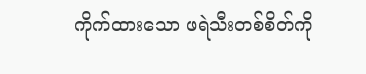ကိုက်ထားသော ဖရဲသီးတစ်စိတ်ကို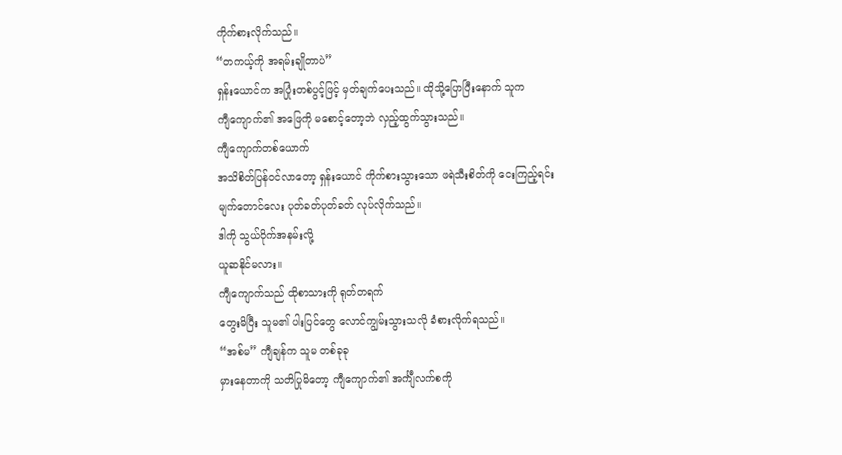ကိုက်စားလိုက်သည်။
“တကယ့်ကို အရမ်းချိုတာပဲ”
ရှန်းယောင်က အပြုံးတစ်ပွင့်ဖြင့် မှတ်ချက်ပေးသည်။ ထိုသို့ပြောပြီးနောက် သူက
ကျီကျောက်၏ အဖြေကို မစောင့်တော့ဘဲ လှည့်ထွက်သွားသည်။
ကျီကျောက်တစ်ယောက်
အသိစိတ်ပြန်ဝင်လာတော့ ရှန်းယောင် ကိုက်စားသွားသော ဖရဲသီးစိတ်ကို ငေးကြည့်ရင်း
မျက်တောင်လေး ပုတ်ခတ်ပုတ်ခတ် လုပ်လိုက်သည်။
ဒါကို သွယ်ဝိုက်အနမ်းလို့
ယူဆနိုင်မလား။
ကျီကျောက်သည် ထိုစာသားကို ရုတ်တရက်
တွေးမိပြီး သူမ၏ ပါးပြင်တွေ လောင်ကျွမ်းသွားသလို ခံစားလိုက်ရသည်။
“အစ်မ” ကျီချန်က သူမ တစ်ခုခု
မှားနေတာကို သတိပြုမိတော့ ကျီကျောက်၏ အင်္ကျီလက်စကို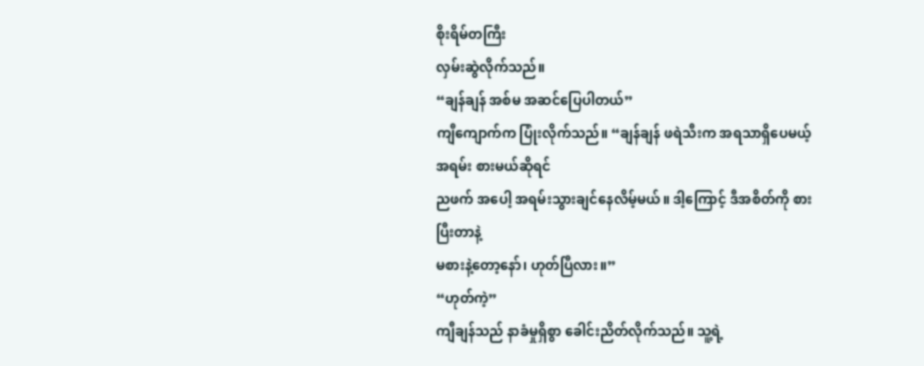စိုးရိမ်တကြီး
လှမ်းဆွဲလိုက်သည်။
“ချန်ချန် အစ်မ အဆင်ပြေပါတယ်”
ကျီကျောက်က ပြုံးလိုက်သည်။ “ချန်ချန် ဖရဲသီးက အရသာရှိပေမယ့် အရမ်း စားမယ်ဆိုရင်
ညဖက် အပေါ့ အရမ်းသွားချင်နေလိမ့်မယ်။ ဒါ့ကြောင့် ဒီအစိတ်ကို စားပြီးတာနဲ့
မစားနဲ့တော့နော်၊ ဟုတ်ပြီလား။”
“ဟုတ်ကဲ့”
ကျီချန်သည် နာခံမှုရှိစွာ ခေါင်းညိတ်လိုက်သည်။ သူ့ရဲ့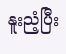နူးညံ့ပြီး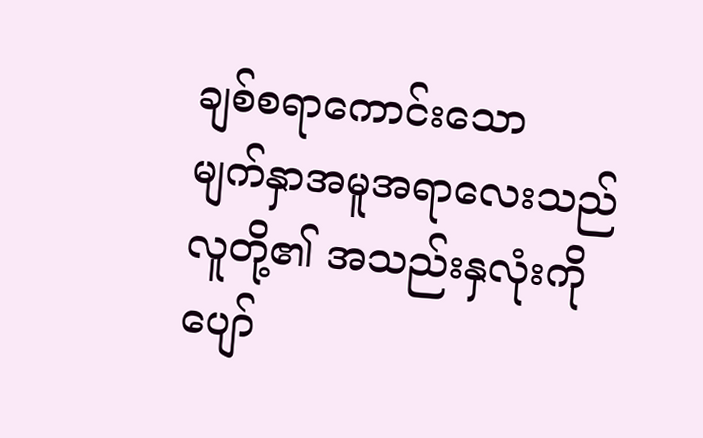ချစ်စရာကောင်းသော
မျက်နှာအမူအရာလေးသည် လူတို့၏ အသည်းနှလုံးကို ပျော်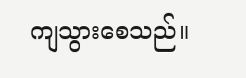ကျသွားစေသည်။